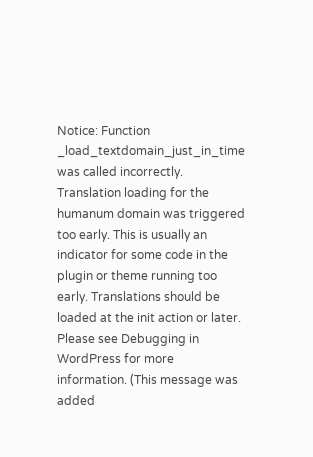Notice: Function _load_textdomain_just_in_time was called incorrectly. Translation loading for the humanum domain was triggered too early. This is usually an indicator for some code in the plugin or theme running too early. Translations should be loaded at the init action or later. Please see Debugging in WordPress for more information. (This message was added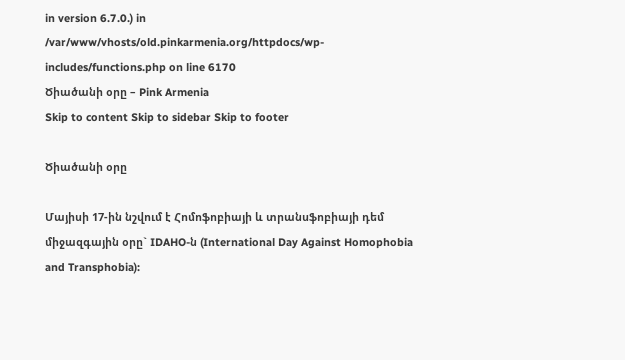in version 6.7.0.) in /var/www/vhosts/old.pinkarmenia.org/httpdocs/wp-includes/functions.php on line 6170
Ծիածանի օրը – Pink Armenia
Skip to content Skip to sidebar Skip to footer

Ծիածանի օրը

Մայիսի 17-ին նշվում է Հոմոֆոբիայի և տրանսֆոբիայի դեմ միջազգային օրը` IDAHO-ն (International Day Against Homophobia and Transphobia):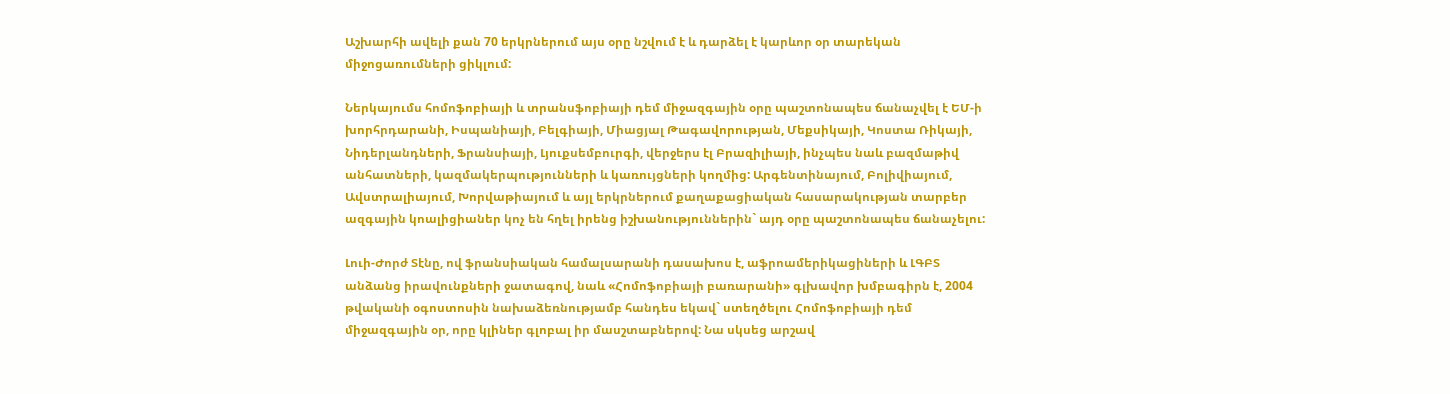Աշխարհի ավելի քան 70 երկրներում այս օրը նշվում է և դարձել է կարևոր օր տարեկան միջոցառումների ցիկլում:

Ներկայումս հոմոֆոբիայի և տրանսֆոբիայի դեմ միջազգային օրը պաշտոնապես ճանաչվել է ԵՄ-ի խորհրդարանի, Իսպանիայի, Բելգիայի, Միացյալ Թագավորության, Մեքսիկայի, Կոստա Ռիկայի, Նիդերլանդների, Ֆրանսիայի, Լյուքսեմբուրգի, վերջերս էլ Բրազիլիայի, ինչպես նաև բազմաթիվ անհատների, կազմակերպությունների և կառույցների կողմից: Արգենտինայում, Բոլիվիայում, Ավստրալիայում, Խորվաթիայում և այլ երկրներում քաղաքացիական հասարակության տարբեր ազգային կոալիցիաներ կոչ են հղել իրենց իշխանություններին` այդ օրը պաշտոնապես ճանաչելու:

Լուի-Ժորժ Տէնը, ով ֆրանսիական համալսարանի դասախոս է, աֆրոամերիկացիների և ԼԳԲՏ անձանց իրավունքների ջատագով, նաև «Հոմոֆոբիայի բառարանի» գլխավոր խմբագիրն է, 2004 թվականի օգոստոսին նախաձեռնությամբ հանդես եկավ` ստեղծելու Հոմոֆոբիայի դեմ միջազգային օր, որը կլիներ գլոբալ իր մասշտաբներով: Նա սկսեց արշավ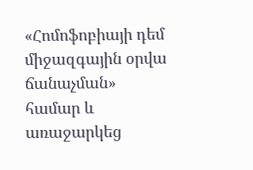«Հոմոֆոբիայի դեմ միջազգային օրվա ճանաչման» համար և առաջարկեց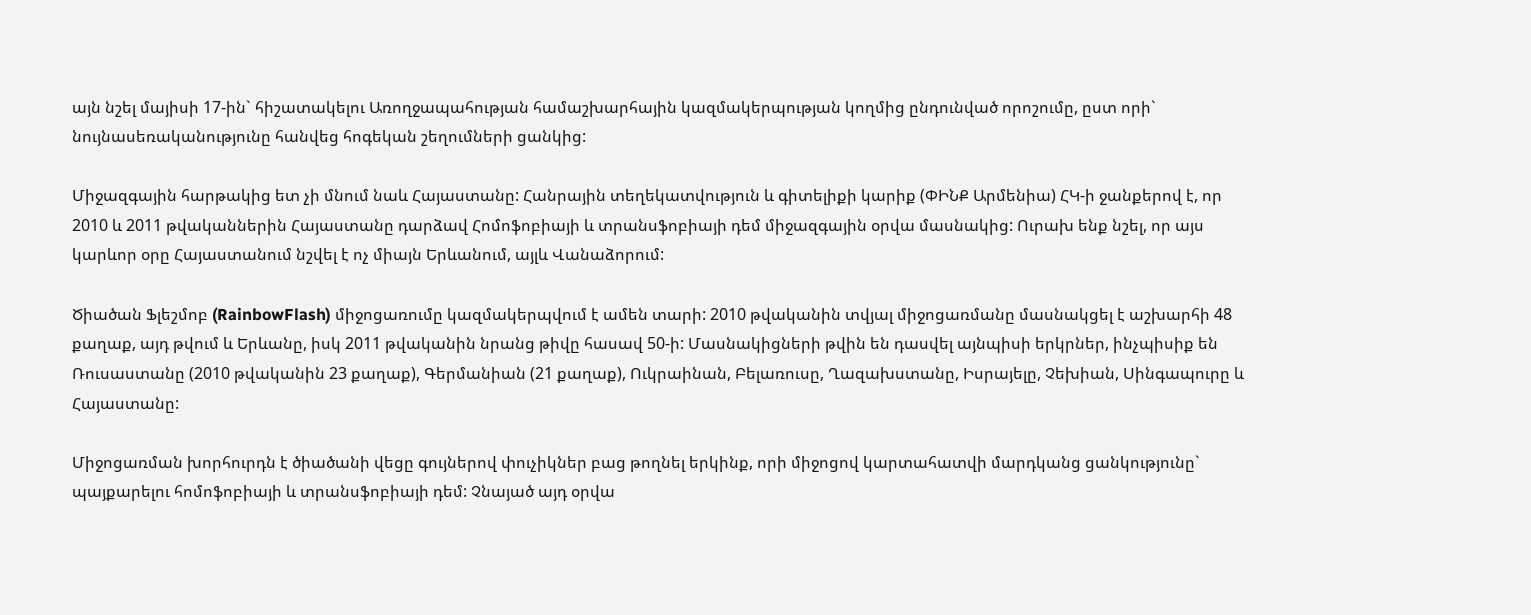այն նշել մայիսի 17-ին` հիշատակելու Առողջապահության համաշխարհային կազմակերպության կողմից ընդունված որոշումը, ըստ որի` նույնասեռականությունը հանվեց հոգեկան շեղումների ցանկից:

Միջազգային հարթակից ետ չի մնում նաև Հայաստանը: Հանրային տեղեկատվություն և գիտելիքի կարիք (ՓԻՆՔ Արմենիա) ՀԿ-ի ջանքերով է, որ 2010 և 2011 թվականներին Հայաստանը դարձավ Հոմոֆոբիայի և տրանսֆոբիայի դեմ միջազգային օրվա մասնակից: Ուրախ ենք նշել, որ այս կարևոր օրը Հայաստանում նշվել է ոչ միայն Երևանում, այլև Վանաձորում:

Ծիածան Ֆլեշմոբ (RainbowFlash) միջոցառումը կազմակերպվում է ամեն տարի: 2010 թվականին տվյալ միջոցառմանը մասնակցել է աշխարհի 48 քաղաք, այդ թվում և Երևանը, իսկ 2011 թվականին նրանց թիվը հասավ 50-ի: Մասնակիցների թվին են դասվել այնպիսի երկրներ, ինչպիսիք են Ռուսաստանը (2010 թվականին 23 քաղաք), Գերմանիան (21 քաղաք), Ուկրաինան, Բելառուսը, Ղազախստանը, Իսրայելը, Չեխիան, Սինգապուրը և Հայաստանը:

Միջոցառման խորհուրդն է ծիածանի վեցը գույներով փուչիկներ բաց թողնել երկինք, որի միջոցով կարտահատվի մարդկանց ցանկությունը` պայքարելու հոմոֆոբիայի և տրանսֆոբիայի դեմ: Չնայած այդ օրվա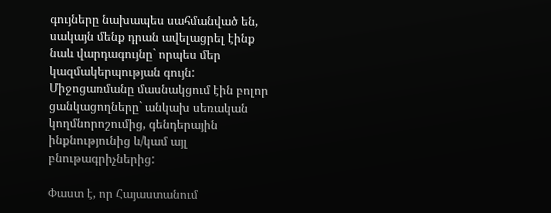գույները նախապես սահմանված են, սակայն մենք դրան ավելացրել էինք նաև վարդագույնը` որպես մեր կազմակերպության գույն: Միջոցառմանը մասնակցում էին բոլոր ցանկացողները` անկախ սեռական կողմնորոշումից, գենդերային ինքնությունից և/կամ այլ բնութագրիչներից:

Փաստ է, որ Հայաստանում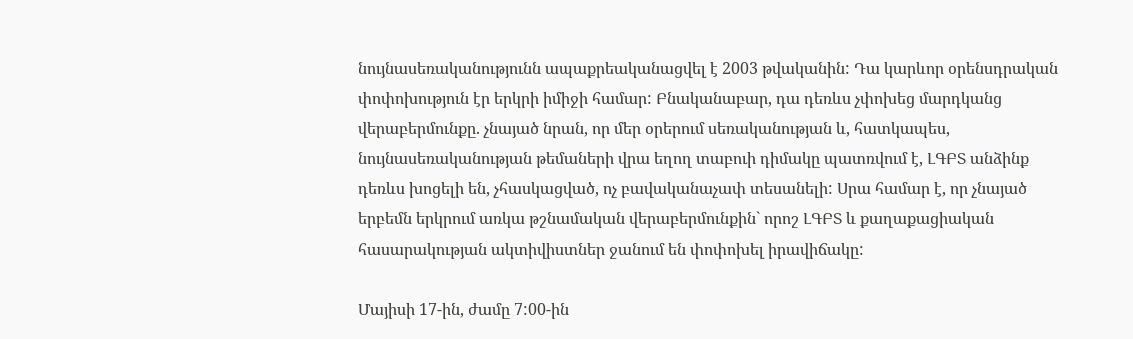նույնասեռականությունն ապաքրեականացվել է 2003 թվականին: Դա կարևոր օրենսդրական փոփոխություն էր երկրի իմիջի համար: Բնականաբար, դա դեռևս չփոխեց մարդկանց վերաբերմունքը. չնայած նրան, որ մեր օրերում սեռականության և, հատկապես, նույնասեռականության թեմաների վրա եղող տաբուի դիմակը պատռվում է, ԼԳԲՏ անձինք դեռևս խոցելի են, չհասկացված, ոչ բավականաչափ տեսանելի: Սրա համար է, որ չնայած երբեմն երկրում առկա թշնամական վերաբերմունքին` որոշ ԼԳԲՏ և քաղաքացիական հասարակության ակտիվիստներ ջանում են փոփոխել իրավիճակը:

Մայիսի 17-ին, ժամը 7:00-ին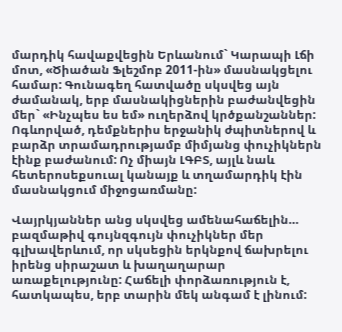մարդիկ հավաքվեցին Երևանում` Կարապի Լճի մոտ, «Ծիածան Ֆլեշմոբ 2011-ին» մասնակցելու համար: Գունագեղ հատվածը սկսվեց այն ժամանակ, երբ մասնակիցներին բաժանվեցին մեր` «Ինչպես ես եմ» ուղերձով կրծքանշաններ: Ոգևորված, դեմքներիս երջանիկ ժպիտներով և բարձր տրամադրությամբ միմյանց փուչիկներն էինք բաժանում: Ոչ միայն ԼԳԲՏ, այլև նաև հետերոսեքսուալ կանայք և տղամարդիկ էին մասնակցում միջոցառմանը:

Վայրկյաններ անց սկսվեց ամենահաճելին… բազմաթիվ գույնզգույն փուչիկներ մեր գլխավերևում, որ սկսեցին երկնքով ճախրելու իրենց սիրաշատ և խաղաղարար առաքելությունը: Հաճելի փորձառություն է, հատկապես, երբ տարին մեկ անգամ է լինում: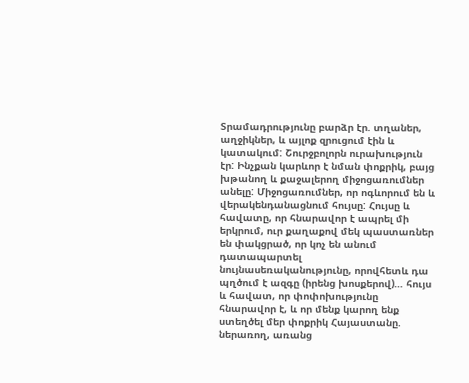Տրամադրությունը բարձր էր. տղաներ, աղջիկներ, և այլոք զրուցում էին և կատակում: Շուրջբոլորն ուրախություն էր: Ինչքան կարևոր է նման փոքրիկ, բայց խթանող և քաջալերող միջոցառումներ անելը: Միջոցառումներ, որ ոգևորում են և վերակենդանացնում հույսը: Հույսը և հավատը, որ հնարավոր է ապրել մի երկրում, ուր քաղաքով մեկ պաստառներ են փակցրած, որ կոչ են անում դատապարտել նույնասեռականությունը, որովհետև դա պղծում է ազգը (իրենց խոսքերով)… հույս և հավատ, որ փոփոխությունը հնարավոր է, և որ մենք կարող ենք ստեղծել մեր փոքրիկ Հայաստանը. ներառող, առանց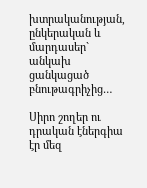խտրականության, ընկերական և մարդասեր` անկախ ցանկացած բնութագրիչից…

Սիրո շողեր ու դրական էներգիա էր մեզ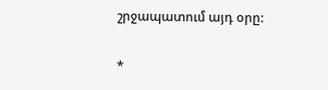շրջապատում այդ օրը:

*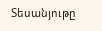Տեսանյութը